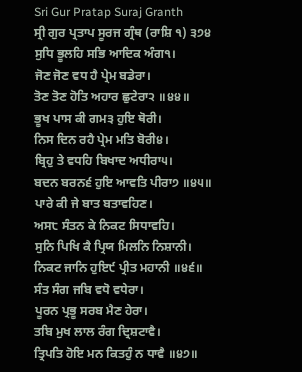Sri Gur Pratap Suraj Granth
ਸ੍ਰੀ ਗੁਰ ਪ੍ਰਤਾਪ ਸੂਰਜ ਗ੍ਰੰਥ (ਰਾਸ਼ਿ ੧) ੩੭੪
ਸੁਧਿ ਭੂਲਹਿ ਸਭਿ ਆਦਿਕ ਅੰਗ੧।
ਜੋਣ ਜੋਣ ਵਧ ਹੈ ਪ੍ਰੇਮ ਬਡੇਰਾ।
ਤੋਣ ਤੋਣ ਹੋਤਿ ਅਹਾਰ ਛੁਟੇਰਾ੨ ॥੪੪॥
ਭੂਖ ਪਾਸ ਕੀ ਗਮ੩ ਹੁਇ ਥੋਰੀ।
ਨਿਸ ਦਿਨ ਰਹੈ ਪ੍ਰੇਮ ਮਤਿ ਬੋਰੀ੪।
ਬ੍ਰਿਹੁ ਤੇ ਵਧਹਿ ਬਿਖਾਦ ਅਧੀਰਾ੫।
ਬਦਨ ਬਰਨ੬ ਹੁਇ ਆਵਤਿ ਪੀਰਾ੭ ॥੪੫॥
ਪਾਰੇ ਕੀ ਜੇ ਬਾਤ ਬਤਾਵਹਿਣ।
ਅਸ੮ ਸੰਤਨ ਕੇ ਨਿਕਟ ਸਿਧਾਵਹਿ।
ਸੁਨਿ ਪਿਖਿ ਕੈ ਪ੍ਰਿਯ ਮਿਲਨਿ ਨਿਸ਼ਾਨੀ।
ਨਿਕਟ ਜਾਨਿ ਹੁਇ੯ ਪ੍ਰੀਤ ਮਹਾਨੀ ॥੪੬॥
ਸੰਤ ਸੰਗ ਜਬਿ ਵਧੋ ਵਧੇਰਾ।
ਪੂਰਨ ਪ੍ਰਭੂ ਸਰਬ ਮੈਣ ਹੇਰਾ।
ਤਬਿ ਮੁਖ ਲਾਲ ਰੰਗ ਦ੍ਰਿਸ਼ਟਾਵੈ।
ਤ੍ਰਿਪਤਿ ਹੋਇ ਮਨ ਕਿਤਹੁੰ ਨ ਧਾਵੈ ॥੪੭॥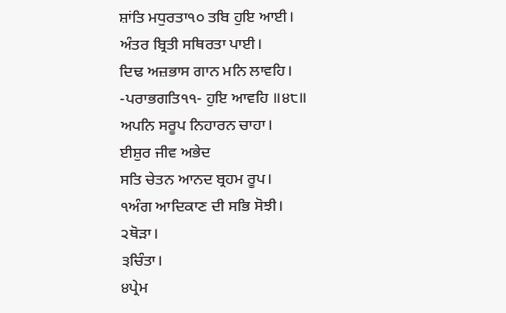ਸ਼ਾਂਤਿ ਮਧੁਰਤਾ੧੦ ਤਬਿ ਹੁਇ ਆਈ।
ਅੰਤਰ ਬ੍ਰਿਤੀ ਸਥਿਰਤਾ ਪਾਈ।
ਦਿਢ ਅਜ਼ਭਾਸ ਗਾਨ ਮਨਿ ਲਾਵਹਿ।
-ਪਰਾਭਗਤਿ੧੧- ਹੁਇ ਆਵਹਿ ॥੪੮॥
ਅਪਨਿ ਸਰੂਪ ਨਿਹਾਰਨ ਚਾਹਾ।
ਈਸ਼ੁਰ ਜੀਵ ਅਭੇਦ
ਸਤਿ ਚੇਤਨ ਆਨਦ ਬ੍ਰਹਮ ਰੂਪ।
੧ਅੰਗ ਆਦਿਕਾਣ ਦੀ ਸਭਿ ਸੋਝੀ।
੨ਥੋੜਾ।
੩ਚਿੰਤਾ।
੪ਪ੍ਰੇਮ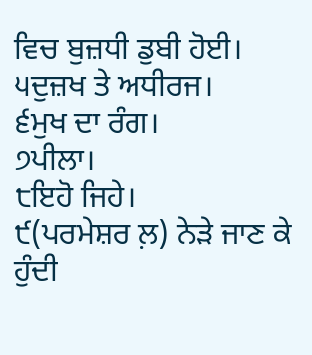ਵਿਚ ਬੁਜ਼ਧੀ ਡੁਬੀ ਹੋਈ।
੫ਦੁਜ਼ਖ ਤੇ ਅਧੀਰਜ।
੬ਮੁਖ ਦਾ ਰੰਗ।
੭ਪੀਲਾ।
੮ਇਹੋ ਜਿਹੇ।
੯(ਪਰਮੇਸ਼ਰ ਲ਼) ਨੇੜੇ ਜਾਣ ਕੇ ਹੁੰਦੀ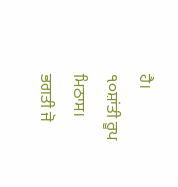ਹੈ।
੧੦ਸ਼ਾਂਤੀ ਰੂਪ ਮਿਠਾਸ।
ਭਗਤੀ ਜੋ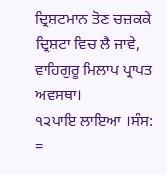ਦ੍ਰਿਸ਼ਟਮਾਨ ਤੋਣ ਚਜ਼ਕਕੇ ਦ੍ਰਿਸ਼ਟਾ ਵਿਚ ਲੈ ਜਾਵੇ, ਵਾਹਿਗੁਰੂ ਮਿਲਾਪ ਪ੍ਰਾਪਤ ਅਵਸਥਾ।
੧੨ਪਾਇ ਲਾਇਆ ।ਸੰਸ: =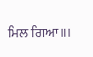ਮਿਲ ਗਿਆ॥।